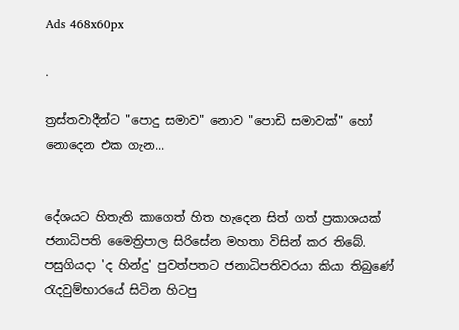Ads 468x60px

.

ත්‍රස්‌තවාදීන්ට "පොදු සමාව" නොව "පොඩි සමාවක්‌" හෝ නොදෙන එක ගැන...


දේශයට හිතැති කාගෙත් හිත හැදෙන සිත් ගත් ප්‍රකාශයක්‌ ජනාධිපති මෛත්‍රිපාල සිරිසේන මහතා විසින් කර තිබේ. පසුගියදා 'ද හින්දු' පුවත්පතට ජනාධිපතිවරයා කියා තිබුණේ රැදවුම්භාරයේ සිටින හිටපු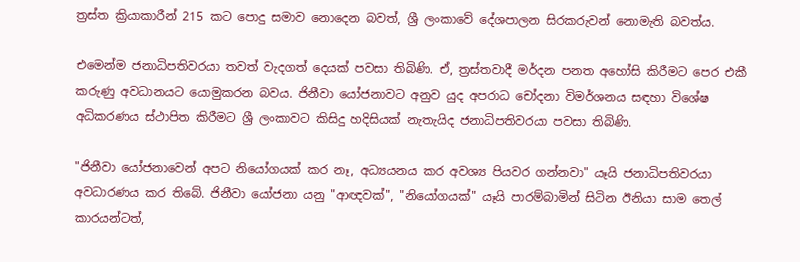ත්‍රස්‌ත ක්‍රියාකාරීන් 215 කට පොදු සමාව නොදෙන බවත්, ශ්‍රී ලංකාවේ දේශපාලන සිරකරුවන් නොමැති බවත්ය.

එමෙන්ම ජනාධිපතිවරයා තවත් වැදගත් දෙයක්‌ පවසා තිබිණි. ඒ, ත්‍රස්‌තවාදී මර්දන පනත අහෝසි කිරීමට පෙර එකී කරුණු අවධානයට යොමුකරන බවය. ජිනීවා යෝජනාවට අනුව යුද අපරාධ චෝදනා විමර්ශනය සඳහා විශේෂ අධිකරණය ස්‌ථාපිත කිරීමට ශ්‍රී ලංකාවට කිසිදු හදිසියක්‌ නැතැයිද ජනාධිපතිවරයා පවසා තිබිණි.

"ජිනීවා යෝජනාවෙන් අපට නියෝගයක්‌ කර නෑ, අධ්‍යයනය කර අවශ්‍ය පියවර ගන්නවා" යෑයි ජනාධිපතිවරයා අවධාරණය කර තිබේ. ජිනීවා යෝජනා යනු "ආඥවක්‌", "නියෝගයක්‌" යෑයි පාරම්බාමින් සිටින ඊනියා සාම තෙල් කාරයන්ටත්,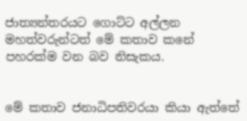ජාත්‍යන්තරයට ගොට්‌ට අල්ලන මහත්වරුන්ටත් මේ කතාව කනේ පහරක්‌ම වන බව නිසැකය.


මේ කතාව ජනාධිපතිවරයා කියා ඇත්තේ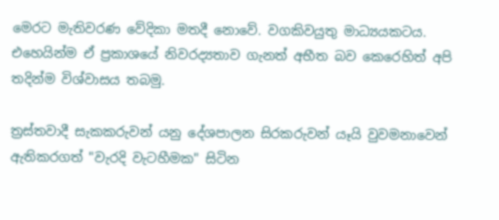මෙරට මැතිවරණ වේදිකා මතදී නොවේ. වගකිවයුතු මාධ්‍යයකටය. එහෙයින්ම ඒ ප්‍රකාශයේ නිවරද්‍යතාව ගැනත් අභීත බව කෙරෙහිත් අපි තදින්ම විශ්වාසය තබමු.

ත්‍රස්‌තවාදී සැකකරුවන් යනු දේශපාලන සිරකරුවන් යෑයි වුවමනාවෙන් ඇතිකරගත් "වැරදි වැටහීමක" සිටින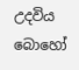උදවිය බොහෝ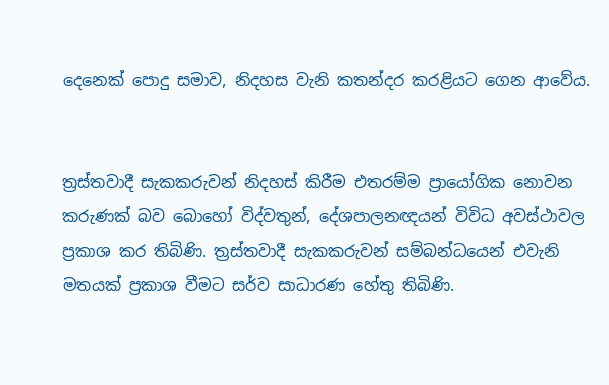දෙනෙක්‌ පොදු සමාව, නිදහස වැනි කතන්දර කරළියට ගෙන ආවේය.


ත්‍රස්‌තවාදී සැකකරුවන් නිදහස්‌ කිරීම එතරම්ම ප්‍රායෝගික නොවන කරුණක්‌ බව බොහෝ විද්වතුන්, දේශපාලනඥයන් විවිධ අවස්‌ථාවල ප්‍රකාශ කර තිබිණි. ත්‍රස්‌තවාදී සැකකරුවන් සම්බන්ධයෙන් එවැනි මතයක්‌ ප්‍රකාශ වීමට සර්ව සාධාරණ හේතු තිබිණි.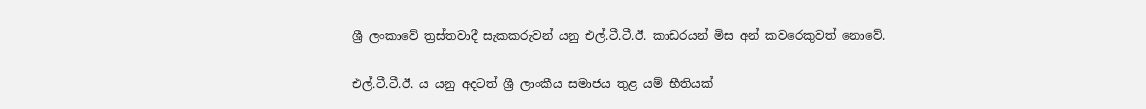ශ්‍රී ලංකාවේ ත්‍රස්‌තවාදී සැකකරුවන් යනු එල්.ටී.ටී.ඊ. කාඩරයන් මිස අන් කවරෙකුවත් නොවේ.

එල්.ටී.ටී.ඊ. ය යනු අදටත් ශ්‍රී ලාංකීය සමාජය තුළ යම් භීතියක්‌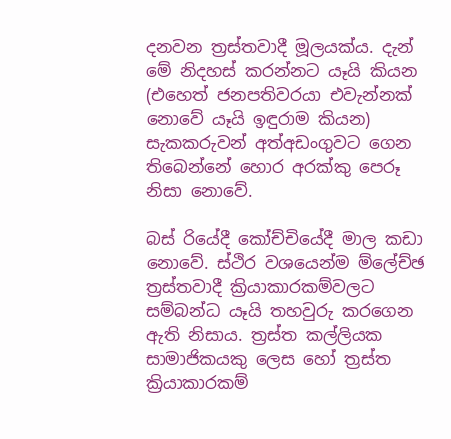දනවන ත්‍රස්‌තවාදී මූලයක්‌ය. දැන් මේ නිදහස්‌ කරන්නට යෑයි කියන (එහෙත් ජනපතිවරයා එවැන්නක්‌ නොවේ යෑයි ඉඳුරාම කියන) සැකකරුවන් අත්අඩංගුවට ගෙන තිබෙන්නේ හොර අරක්‌කු පෙරූ නිසා නොවේ.

බස්‌ රියේදී කෝච්චියේදී මාල කඩා නොවේ. ස්‌ථිර වශයෙන්ම ම්ලේච්ඡ ත්‍රස්‌තවාදී ක්‍රියාකාරකම්වලට සම්බන්ධ යෑයි තහවුරු කරගෙන ඇති නිසාය. ත්‍රස්‌ත කල්ලියක සාමාජිකයකු ලෙස හෝ ත්‍රස්‌ත ක්‍රියාකාරකම්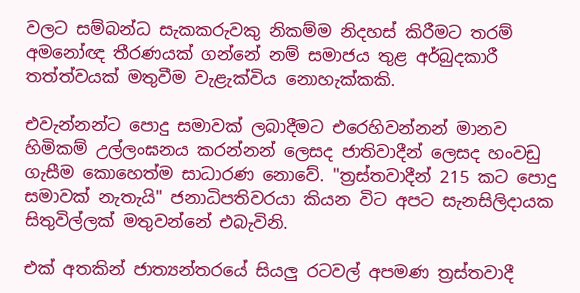වලට සම්බන්ධ සැකකරුවකු නිකම්ම නිදහස්‌ කිරීමට තරම් අමනෝඥ තීරණයක්‌ ගන්නේ නම් සමාජය තුළ අර්බුදකාරී තත්ත්වයක්‌ මතුවීම වැළැක්‌විය නොහැක්‌කකි.

එවැන්නන්ට පොදු සමාවක්‌ ලබාදීමට එරෙහිවන්නන් මානව හිමිකම් උල්ලංඝනය කරන්නන් ලෙසද ජාතිවාදීන් ලෙසද හංවඩු ගැසීම කොහෙත්ම සාධාරණ නොවේ. "ත්‍රස්‌තවාදීන් 215 කට පොදු සමාවක්‌ නැතැයි" ජනාධිපතිවරයා කියන විට අපට සැනසිලිදායක සිතුවිල්ලක්‌ මතුවන්නේ එබැවිනි.

එක්‌ අතකින් ජාත්‍යන්තරයේ සියලු රටවල් අපමණ ත්‍රස්‌තවාදී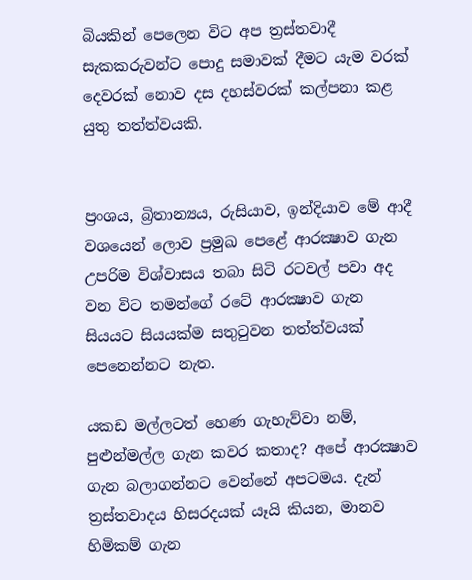බියකින් පෙලෙන විට අප ත්‍රස්‌තවාදී සැකකරුවන්ට පොදු සමාවක්‌ දීමට යැම වරක්‌ දෙවරක්‌ නොව දස දහස්‌වරක්‌ කල්පනා කළ යුතු තත්ත්වයකි.


ප්‍රංශය, බ්‍රිතාන්‍යය, රුසියාව, ඉන්දියාව මේ ආදී වශයෙන් ලොව ප්‍රමුඛ පෙළේ ආරක්‍ෂාව ගැන උපරිම විශ්වාසය තබා සිටි රටවල් පවා අද වන විට තමන්ගේ රටේ ආරක්‍ෂාව ගැන සියයට සියයක්‌ම සතුටුවන තත්ත්වයක්‌ පෙනෙන්නට නැත.

යකඩ මල්ලටත් හෙණ ගැහැව්වා නම්, පුළුන්මල්ල ගැන කවර කතාද? අපේ ආරක්‍ෂාව ගැන බලාගන්නට වෙන්නේ අපටමය. දැන් ත්‍රස්‌තවාදය හිසරදයක්‌ යෑයි කියන, මානව හිමිකම් ගැන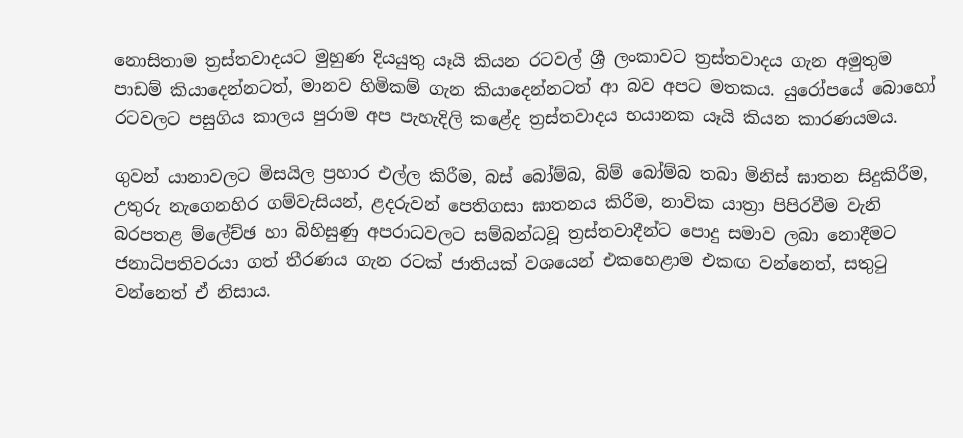නොසිතාම ත්‍රස්‌තවාදයට මුහුණ දියයුතු යෑයි කියන රටවල් ශ්‍රී ලංකාවට ත්‍රස්‌තවාදය ගැන අමුතුම පාඩම් කියාදෙන්නටත්, මානව හිමිකම් ගැන කියාදෙන්නටත් ආ බව අපට මතකය. යුරෝපයේ බොහෝ රටවලට පසුගිය කාලය පුරාම අප පැහැදිලි කළේද ත්‍රස්‌තවාදය භයානක යෑයි කියන කාරණයමය.

ගුවන් යානාවලට මිසයිල ප්‍රහාර එල්ල කිරීම, බස්‌ බෝම්බ, බිම් බෝම්බ තබා මිනිස්‌ ඝාතන සිදුකිරීම, උතුරු නැගෙනහිර ගම්වැසියන්, ළදරුවන් පෙතිගසා ඝාතනය කිරීම, නාවික යාත්‍රා පිපිරවීම වැනි බරපතළ ම්ලේච්ඡ හා බිහිසුණු අපරාධවලට සම්බන්ධවූ ත්‍රස්‌තවාදීන්ට පොදු සමාව ලබා නොදීමට ජනාධිපතිවරයා ගත් තීරණය ගැන රටක්‌ ජාතියක්‌ වශයෙන් එකහෙළාම එකඟ වන්නෙත්, සතුටු වන්නෙත් ඒ නිසාය.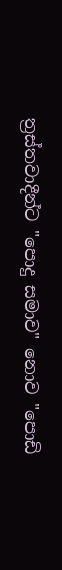ත්‍රස්‌තවාදීන්ට "පොදු සමාව" නොව "පොඩි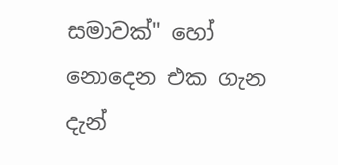සමාවක්‌" හෝ නොදෙන එක ගැන දැන්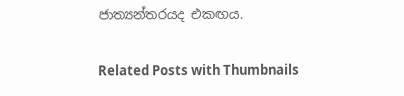ජාත්‍යන්තරයද එකඟය.

Related Posts with Thumbnails